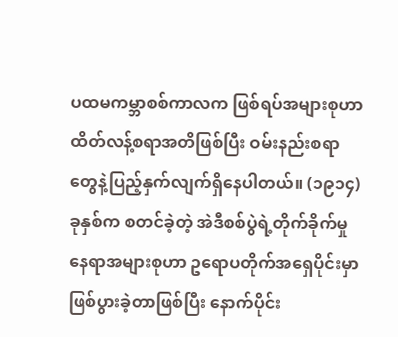ပထမကမ္ဘာစစ်ကာလက ဖြစ်ရပ်အများစုဟာ ထိတ်လန့်စရာအတိဖြစ်ပြီး ဝမ်းနည်းစရာ တွေနဲ့ပြည့်နှက်လျက်ရှိနေပါတယ်။ (၁၉၁၄)ခုနှစ်က စတင်ခဲ့တဲ့ အဲဒီစစ်ပွဲရဲ့တိုက်ခိုက်မှု နေရာအများစုဟာ ဥရောပတိုက်အရှေပိုင်းမှာ ဖြစ်ပွားခဲ့တာဖြစ်ပြီး နောက်ပိုင်း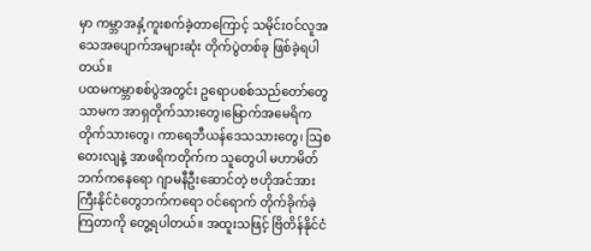မှာ ကမ္ဘာအနှံ့ကူးစက်ခဲ့တာကြောင့် သမိုင်းဝင်လူအသေအပျောက်အများဆုံး တိုက်ပွဲတစ်ခု ဖြစ်ခဲ့ရပါတယ်။
ပထမကမ္ဘာစစ်ပွဲအတွင်း ဥရောပစစ်သည်တော်တွေသာမက အာရှတိုက်သားတွေ၊မြောက်အမေရိကတိုက်သားတွေ၊ ကာရေဘီယန်ဒေသသားတွေ၊ သြစတေးလျနဲ့ အာဖရိကတိုက်က သူတွေပါ မဟာမိတ် ဘက်ကနေရော ဂျာမနီဦးဆောင်တဲ့ ဗဟိုအင်အားကြီးနိုင်ငံတွေဘက်ကရော ဝင်ရောက် တိုက်ခိုက်ခဲ့ကြတာကို တွေ့ရပါတယ်။ အထူးသဖြင့် ဗြိတိန်နိုင်ငံ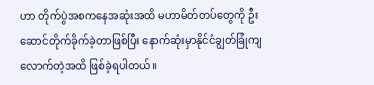ဟာ တိုက်ပွဲအစကနေအဆုံးအထိ မဟာမိတ်တပ်တွေကို ဦးဆောင်တိုက်ခိုက်ခဲ့တာဖြစ်ပြီး နောက်ဆုံးမှာနိုင်ငံချွတ်ခြုံကျ လောက်တဲ့အထိ ဖြစ်ခဲ့ရပါတယ်။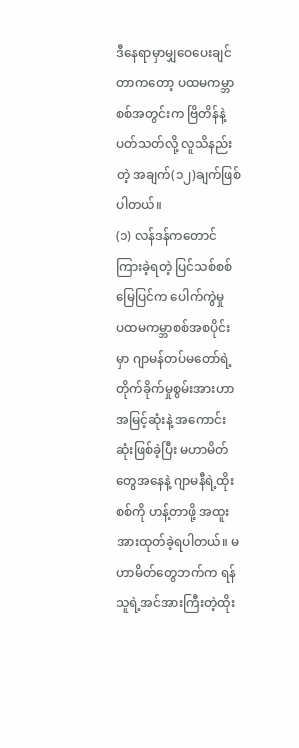ဒီနေရာမှာမျှဝေပေးချင်တာကတော့ ပထမကမ္ဘာစစ်အတွင်းက ဗြိတိန်နဲ့ပတ်သတ်လို့ လူသိနည်းတဲ့ အချက်(၁၂)ချက်ဖြစ်ပါတယ်။
(၁) လန်ဒန်ကတောင် ကြားခဲ့ရတဲ့ ပြင်သစ်စစ်မြေပြင်က ပေါက်ကွဲမှု
ပထမကမ္ဘာစစ်အစပိုင်းမှာ ဂျာမန်တပ်မတော်ရဲ့ တိုက်ခိုက်မှုစွမ်းအားဟာ အမြင့်ဆုံးနဲ့ အကောင်းဆုံးဖြစ်ခဲ့ပြီး မဟာမိတ်တွေအနေနဲ့ ဂျာမနီရဲ့ထိုးစစ်ကို ဟန့်တာဖို့ အထူးအားထုတ်ခဲ့ရပါတယ်။ မဟာမိတ်တွေဘက်က ရန်သူရဲ့အင်အားကြီးတဲ့ထိုး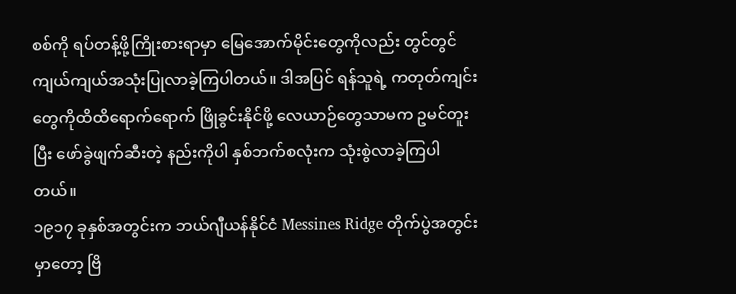စစ်ကို ရပ်တန့်ဖို့ကြိုးစားရာမှာ မြေအောက်မိုင်းတွေကိုလည်း တွင်တွင်ကျယ်ကျယ်အသုံးပြုလာခဲ့ကြပါတယ်။ ဒါအပြင် ရန်သူရဲ့ ကတုတ်ကျင်းတွေကိုထိထိရောက်ရောက် ဖြိုခွင်းနိုင်ဖို့ လေယာဉ်တွေသာမက ဥမင်တူးပြီး ဖော်ခွဲဖျက်ဆီးတဲ့ နည်းကိုပါ နှစ်ဘက်စလုံးက သုံးစွဲလာခဲ့ကြပါတယ်။
၁၉၁၇ ခုနှစ်အတွင်းက ဘယ်ဂျီယန်နိုင်ငံ Messines Ridge တိုက်ပွဲအတွင်းမှာတော့ ဗြိ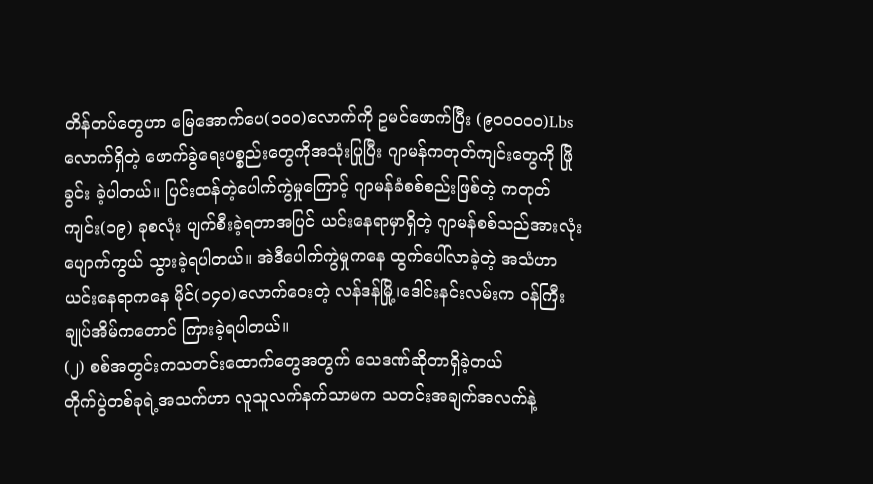တိန်တပ်တွေဟာ မြေအောက်ပေ(၁၀၀)လောက်ကို ဥမင်ဖောက်ပြီး (၉၀၀၀၀၀)Lbs လောက်ရှိတဲ့ ဖောက်ခွဲရေးပစ္စည်းတွေကိုအသုံးပြုပြီး ဂျာမန်ကတုတ်ကျင်းတွေကို ဖြိုခွင်း ခဲ့ပါတယ်။ ပြင်းထန်တဲ့ပေါက်ကွဲမှုကြောင့် ဂျာမန်ခံစစ်စည်းဖြစ်တဲ့ ကတုတ်ကျင်း(၁၉) ခုစလုံး ပျက်စီးခဲ့ရတာအပြင် ယင်းနေရာမှာရှိတဲ့ ဂျာမန်စစ်သည်အားလုံး ပျောက်ကွယ် သွားခဲ့ရပါတယ်။ အဲဒီပေါက်ကွဲမှုကနေ ထွက်ပေါ်လာခဲ့တဲ့ အသံဟာ ယင်းနေရာကနေ မိုင်(၁၄၀)လောက်ဝေးတဲ့ လန်ဒန်မြို့၊ဒေါင်းနင်းလမ်းက ဝန်ကြီးချုပ်အိမ်ကတောင် ကြားခဲ့ရပါတယ်။
(၂) စစ်အတွင်းကသတင်းထောက်တွေအတွက် သေဒဏ်ဆိုတာရှိခဲ့တယ်
တိုက်ပွဲတစ်ခုရဲ့အသက်ဟာ လူသူလက်နက်သာမက သတင်းအချက်အလက်နဲ့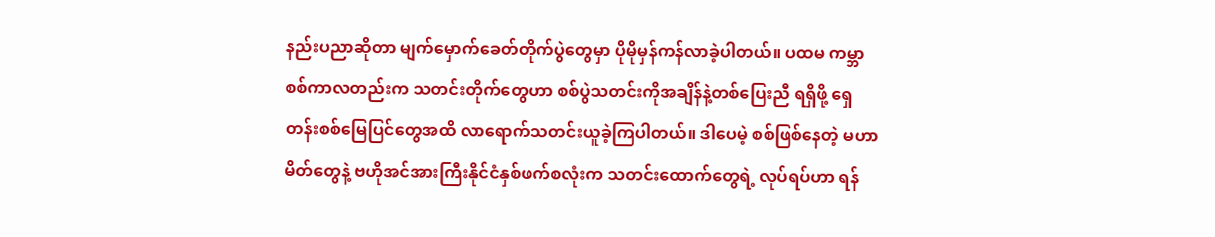နည်းပညာဆိုတာ မျက်မှောက်ခေတ်တိုက်ပွဲတွေမှာ ပိုမိုမှန်ကန်လာခဲ့ပါတယ်။ ပထမ ကမ္ဘာစစ်ကာလတည်းက သတင်းတိုက်တွေဟာ စစ်ပွဲသတင်းကိုအချိန်နဲ့တစ်ပြေးညီ ရရှိဖို့ ရှေတန်းစစ်မြေပြင်တွေအထိ လာရောက်သတင်းယူခဲ့ကြပါတယ်။ ဒါပေမဲ့ စစ်ဖြစ်နေတဲ့ မဟာမိတ်တွေနဲ့ ဗဟိုအင်အားကြီးနိုင်ငံနှစ်ဖက်စလုံးက သတင်းထောက်တွေရဲ့ လုပ်ရပ်ဟာ ရန်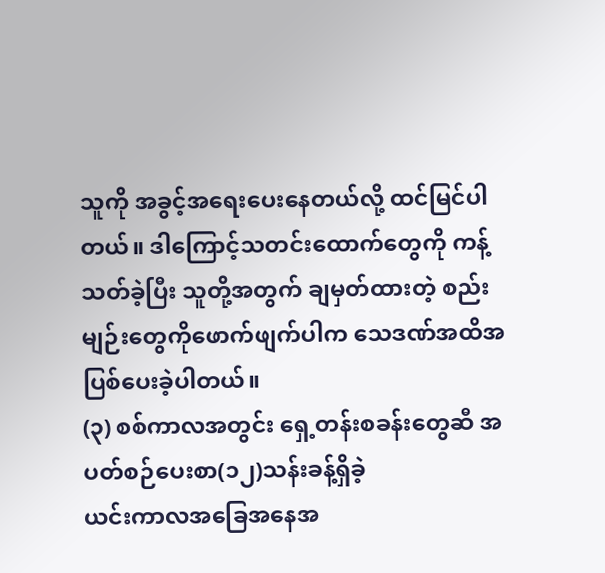သူကို အခွင့်အရေးပေးနေတယ်လို့ ထင်မြင်ပါတယ်။ ဒါကြောင့်သတင်းထောက်တွေကို ကန့်သတ်ခဲ့ပြီး သူတို့အတွက် ချမှတ်ထားတဲ့ စည်းမျဉ်းတွေကိုဖောက်ဖျက်ပါက သေဒဏ်အထိအပြစ်ပေးခဲ့ပါတယ်။
(၃) စစ်ကာလအတွင်း ရှေ့တန်းစခန်းတွေဆီ အပတ်စဉ်ပေးစာ(၁၂)သန်းခန့်ရှိခဲ့
ယင်းကာလအခြေအနေအ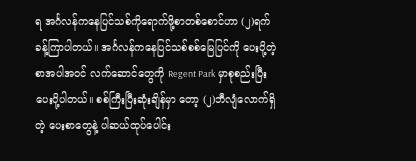ရ အင်္ဂလန်ကနေပြင်သစ်ကိုရောက်ဖို့စာတစ်စောင်ဟာ (၂)ရက်ခန့်ကြာပါတယ်။ အင်္ဂလန်ကနေပြင်သစ်စစ်မြေပြင်ကို ပေးပို့တဲ့စာအပါအဝင် လက်ဆောင်တွေကို Regent Park မှာစုစည်းပြီး ပေးပို့ပါတယ်။ စစ်ကြီးပြီးဆုံးချိန်မှာ တော့ (၂)ဘီလျံလောက်ရှိတဲ့ ပေးစာတွေနဲ့ ပါဆယ်ထုပ်ပေါင်း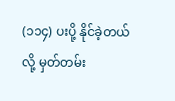(၁၁၄) ပးပို့ နိုင်ခဲ့တယ်လို့ မှတ်တမ်း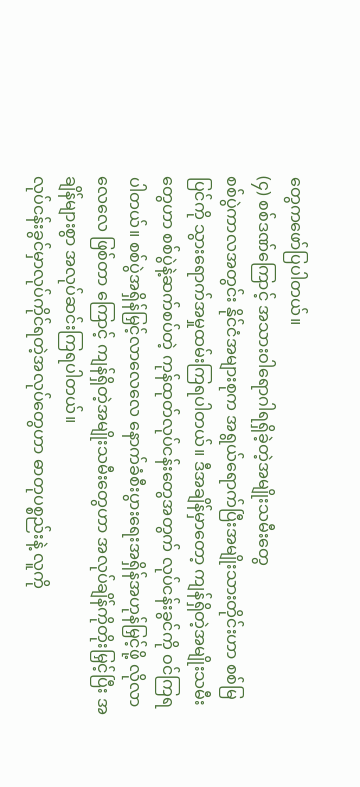တွေကဖော်ပြပါတယ်။
(၄) စစ်ဒဏ်ကြောင့် အသားဝါရောဂါရရှိခဲ့တဲ့အမျိုးသမီးတွေ
စစ်ပွဲကာလအတွင်း နိုင်ငံအများစုက အရွယ်ရောက်ပြီးအမျိုးသားတိုင်းဟာ စစ်မြပြင်ကို သွားရောက်အမှုထမ်းကြရပါတယ်။ ဒီအချိန်မှာတော့ ကျန်ရှိတဲ့အမျိုးသမီးတွေဟာ စစ်ပွဲနဲ့ဆက်စပ်တဲ့ ကုန်ထုတ်လုပ်ငန်းတွေအတွက် လုပ်ငန်းခွင်ကို ဝင်ကြရပါတယ်။ စစ်ပွဲအရှိန်မြှင့်လာလေလေ နောက်ခံစီးပွားရေးအရှိန်အဟုန်မြှင့်ဖို့ လိုလာလေလေ ဖြစ်တာ ကြောင့် ကျန်ရှိတဲ့အမျိုးသမီးတွေဟာ အလုပ်ချိန်ကိုတိုးမြှင့်ပြီး အချိန်များစွာ အလုပ်ဆင်းကြရပါတယ်။
လုပ်ငန်းခွင်မှာလုပ်ကိုင်ရတဲ့အလုပ်တွေဟာ ဓာတုပစ္စည်းနဲ့ လူကို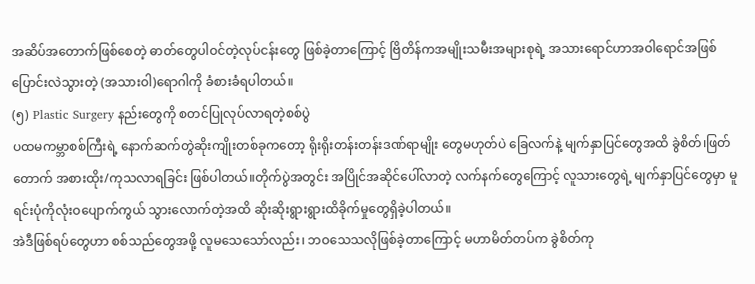အဆိပ်အတောက်ဖြစ်စေတဲ့ ဓာတ်တွေပါဝင်တဲ့လုပ်ငန်းတွေ ဖြစ်ခဲ့တာကြောင့် ဗြိတိန်ကအမျိုးသမီးအများစုရဲ့ အသားရောင်ဟာအဝါရောင်အဖြစ်ပြောင်းလဲသွားတဲ့ (အသားဝါ)ရောဂါကို ခံစားခံရပါတယ်။
(၅) Plastic Surgery နည်းတွေကို စတင်ပြုလုပ်လာရတဲ့စစ်ပွဲ
ပထမကမ္ဘာစစ်ကြီးရဲ့ နောက်ဆက်တွဲဆိုးကျိုးတစ်ခုကတော့ ရိုးရိုးတန်းတန်းဒဏ်ရာမျိုး တွေမဟုတ်ပဲ ခြေလက်နဲ့ မျက်နှာပြင်တွေအထိ ခွဲစိတ်၊ဖြတ်တောက် အစားထိုး/ကုသလာရခြင်း ဖြစ်ပါတယ်။တိုက်ပွဲအတွင်း အပြိုင်အဆိုင်ပေါ်လာတဲ့ လက်နက်တွေကြောင့် လူသားတွေရဲ့ မျက်နှာပြင်တွေမှာ မူရင်းပုံကိုလုံးဝပျောက်ကွယ် သွားလောက်တဲ့အထိ ဆိုးဆိုးရွားရွားထိခိုက်မှုတွေရှိခဲ့ပါတယ်။
အဲဒီဖြစ်ရပ်တွေဟာ စစ်သည်တွေအဖို့ လူမသေသော်လည်း၊ ဘဝသေသလိုဖြစ်ခဲ့တာကြောင့် မဟာမိတ်တပ်က ခွဲစိတ်ကု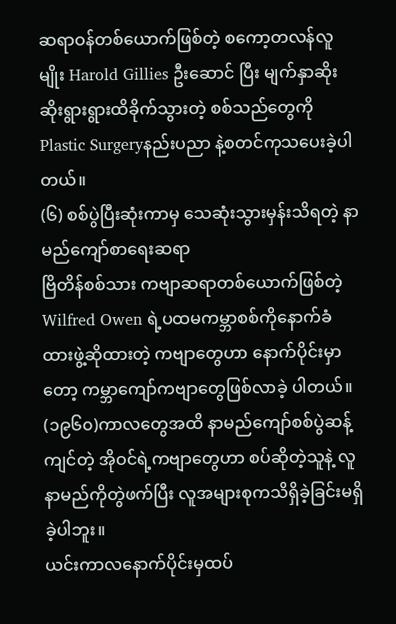ဆရာဝန်တစ်ယောက်ဖြစ်တဲ့ စကော့တလန်လူမျိုး Harold Gillies ဦးဆောင် ပြီး မျက်နှာဆိုးဆိုးရွားရွားထိခိုက်သွားတဲ့ စစ်သည်တွေကို Plastic Surgeryနည်းပညာ နဲ့စတင်ကုသပေးခဲ့ပါတယ်။
(၆) စစ်ပွဲပြီးဆုံးကာမှ သေဆုံးသွားမှန်းသိရတဲ့ နာမည်ကျော်စာရေးဆရာ
ဗြိတိန်စစ်သား ကဗျာဆရာတစ်ယောက်ဖြစ်တဲ့ Wilfred Owen ရဲ့ပထမကမ္ဘာစစ်ကိုနောက်ခံ ထားဖွဲ့ဆိုထားတဲ့ ကဗျာတွေဟာ နောက်ပိုင်းမှာတော့ ကမ္ဘာကျော်ကဗျာတွေဖြစ်လာခဲ့ ပါတယ်။ (၁၉၆၀)ကာလတွေအထိ နာမည်ကျော်စစ်ပွဲဆန့်ကျင်တဲ့ အိုဝင်ရဲ့ကဗျာတွေဟာ စပ်ဆိုတဲ့သူနဲ့ လူနာမည်ကိုတွဲဖက်ပြီး လူအများစုကသိရှိခဲ့ခြင်းမရှိခဲ့ပါဘူး။
ယင်းကာလနောက်ပိုင်းမှထပ်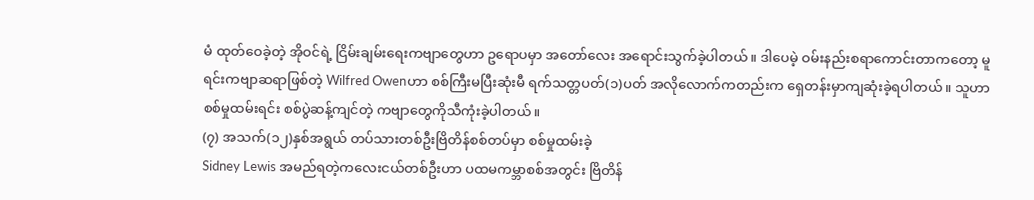မံ ထုတ်ဝေခဲ့တဲ့ အိုဝင်ရဲ့ ငြိမ်းချမ်းရေးကဗျာတွေဟာ ဥရောပမှာ အတော်လေး အရောင်းသွက်ခဲ့ပါတယ်။ ဒါပေမဲ့ ဝမ်းနည်းစရာကောင်းတာကတော့ မူရင်းကဗျာဆရာဖြစ်တဲ့ Wilfred Owenဟာ စစ်ကြီးမပြီးဆုံးမီ ရက်သတ္တပတ်(၁)ပတ် အလိုလောက်ကတည်းက ရှေတန်းမှာကျဆုံးခဲ့ရပါတယ်။ သူဟာ စစ်မှုထမ်းရင်း စစ်ပွဲဆန့်ကျင်တဲ့ ကဗျာတွေကိုသီကုံးခဲ့ပါတယ်။
(၇) အသက်(၁၂)နှစ်အရွယ် တပ်သားတစ်ဦးဗြိတိန်စစ်တပ်မှာ စစ်မှုထမ်းခဲ့
Sidney Lewis အမည်ရတဲ့ကလေးငယ်တစ်ဦးဟာ ပထမကမ္ဘာစစ်အတွင်း ဗြိတိန်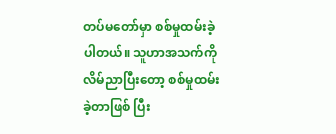တပ်မတော်မှာ စစ်မှုထမ်းခဲ့ပါတယ်။ သူဟာအသက်ကို လိမ်ညာပြီးတော့ စစ်မှုထမ်းခဲ့တာဖြစ် ပြီး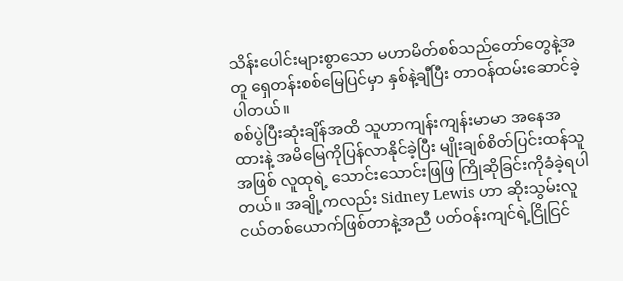သိန်းပေါင်းများစွာသော မဟာမိတ်စစ်သည်တော်တွေနဲ့အတူ ရှေတန်းစစ်မြေပြင်မှာ နှစ်နဲ့ချီပြီး တာဝန်ထမ်းဆောင်ခဲ့ပါတယ်။
စစ်ပွဲပြီးဆုံးချိန်အထိ သူဟာကျန်းကျန်းမာမာ အနေအထားနဲ့ အမိမြေကိုပြန်လာနိုင်ခဲ့ပြီး မျိုးချစ်စိတ်ပြင်းထန်သူအဖြစ် လူထုရဲ့ သောင်းသောင်းဖြဖြ ကြိုဆိုခြင်းကိုခံခဲ့ရပါတယ်။ အချို့ကလည်း Sidney Lewis ဟာ ဆိုးသွမ်းလူငယ်တစ်ယောက်ဖြစ်တာနဲ့အညီ ပတ်ဝန်းကျင်ရဲ့ငြိုငြင်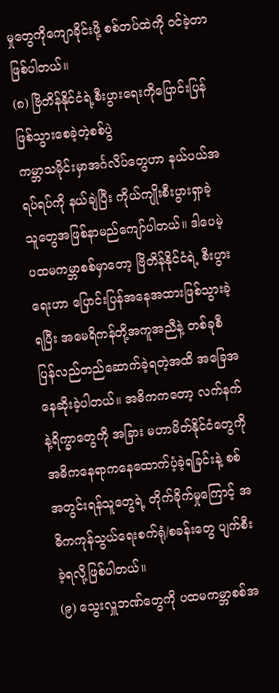မှုတွေကိုကျောခိုင်းဖို့ စစ်တပ်ထဲကို ဝင်ခဲ့တာဖြစ်ပါတယ်။
(၈) ဗြိတိန်နိုင်ငံရဲ့စီးပွားရေးကိုပြောင်းပြန်ဖြစ်သွားစေခဲ့တဲ့စစ်ပွဲ
ကမ္ဘာသမိုင်းမှာအင်္ဂလိပ်တွေဟာ နယ်ပယ်အရပ်ရပ်ကို နယ်ချဲပြီး ကိုယ်ကျိုးစီးပွားရှာခဲ့ သူတွေအဖြစ်နာမည်ကျော်ပါတယ်။ ဒါပေမဲ့ ပထမကမ္ဘာစစ်မှာတော့ ဗြိတိန်နိုင်ငံရဲ့ စီးပွားရေးဟာ ပြောင်းပြန်အနေအထားဖြစ်သွားခဲ့ရပြီး အမေရိကန်တို့အကူအညီနဲ့ တစ်ခုစီပြန်လည်တည်ဆောက်ခဲ့ရတဲ့အထိ အခြေအနေဆိုးခဲ့ပါတယ်။ အဓိကကတော့ လက်နက်နဲ့ရိက္ခာတွေကို အခြား မဟာမိတ်နိုင်ငံတွေကို အဓိကနေရာကနေထောက်ပံ့ခဲ့ရခြင်းနဲ့ စစ်အတွင်းရန်သူတွေရဲ့ တိုက်ခိုက်မှုကြောင့် အဓိကကုန်သွယ်ရေးစက်ရုံ/စခန်းတွေ ပျက်စီးခဲ့ရလို့ဖြစ်ပါတယ်။
(၉) သွေးလှူဘဏ်တွေကို ပထမကမ္ဘာစစ်အ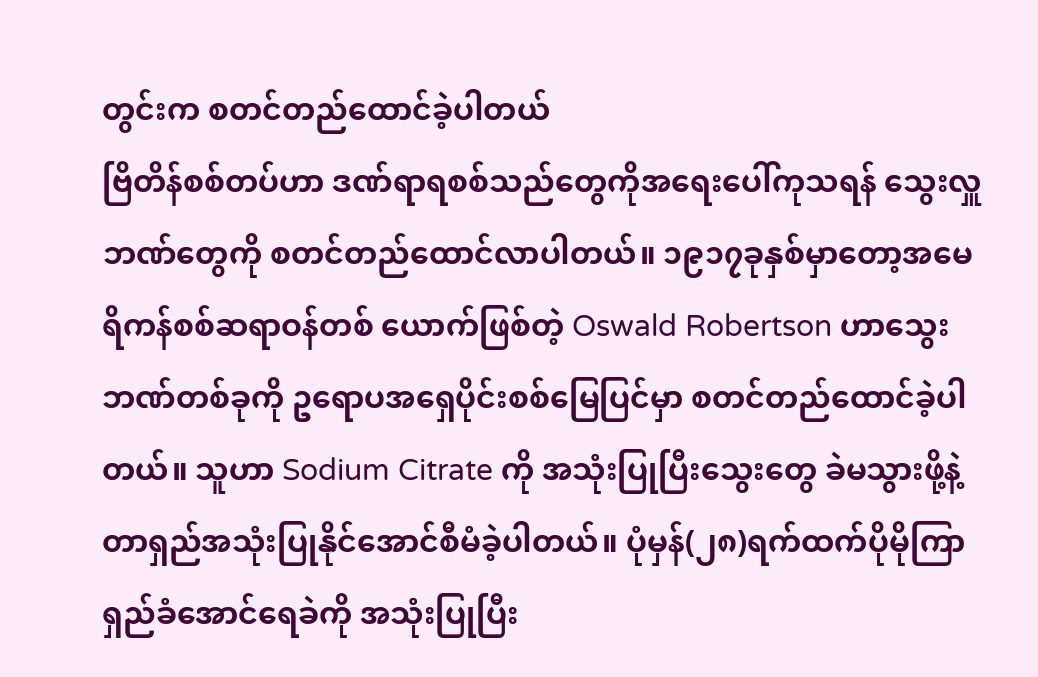တွင်းက စတင်တည်ထောင်ခဲ့ပါတယ်
ဗြိတိန်စစ်တပ်ဟာ ဒဏ်ရာရစစ်သည်တွေကိုအရေးပေါ်ကုသရန် သွေးလှူဘဏ်တွေကို စတင်တည်ထောင်လာပါတယ်။ ၁၉၁၇ခုနှစ်မှာတော့အမေရိကန်စစ်ဆရာဝန်တစ် ယောက်ဖြစ်တဲ့ Oswald Robertson ဟာသွေးဘဏ်တစ်ခုကို ဥရောပအရှေပိုင်းစစ်မြေပြင်မှာ စတင်တည်ထောင်ခဲ့ပါတယ်။ သူဟာ Sodium Citrate ကို အသုံးပြုပြီးသွေးတွေ ခဲမသွားဖို့နဲ့ တာရှည်အသုံးပြုနိုင်အောင်စီမံခဲ့ပါတယ်။ ပုံမှန်(၂၈)ရက်ထက်ပိုမိုကြာရှည်ခံအောင်ရေခဲကို အသုံးပြုပြီး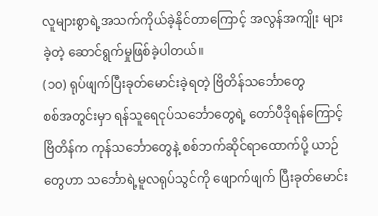လူများစွာရဲ့အသက်ကိုယ်ခဲ့နိုင်တာကြောင့် အလွန်အကျိုး များခဲ့တဲ့ ဆောင်ရွက်မှုဖြစ်ခဲ့ပါတယ်။
(၁၀) ရုပ်ဖျက်ပြီးခုတ်မောင်းခဲ့ရတဲ့ ဗြိတိန်သင်္ဘောတွေ
စစ်အတွင်းမှာ ရန်သူရေငုပ်သင်္ဘောတွေရဲ့ တော်ပီဒိုရန်ကြောင့် ဗြိတိန်က ကုန်သင်္ဘောတွေနဲ့ စစ်ဘက်ဆိုင်ရာထောက်ပို့ ယာဉ်တွေဟာ သင်္ဘောရဲ့မူလရုပ်သွင်ကို ဖျောက်ဖျက် ပြီးခုတ်မောင်း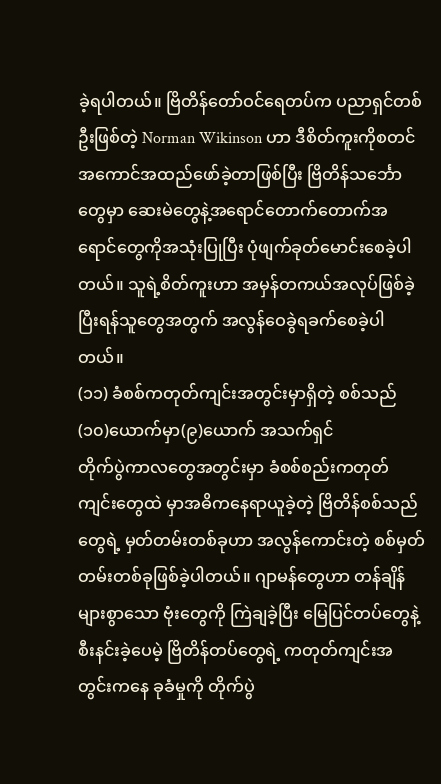ခဲ့ရပါတယ်။ ဗြိတိန်တော်ဝင်ရေတပ်က ပညာရှင်တစ်ဦးဖြစ်တဲ့ Norman Wikinson ဟာ ဒီစိတ်ကူးကိုစတင်အကောင်အထည်ဖော်ခဲ့တာဖြစ်ပြီး ဗြိတိန်သင်္ဘော တွေမှာ ဆေးမဲတွေနဲ့အရောင်တောက်တောက်အရောင်တွေကိုအသုံးပြုပြီး ပုံဖျက်ခုတ်မောင်းစေခဲ့ပါတယ်။ သူရဲ့စိတ်ကူးဟာ အမှန်တကယ်အလုပ်ဖြစ်ခဲ့ပြီးရန်သူတွေအတွက် အလွန်ဝေခွဲရခက်စေခဲ့ပါတယ်။
(၁၁) ခံစစ်ကတုတ်ကျင်းအတွင်းမှာရှိတဲ့ စစ်သည်(၁၀)ယောက်မှာ(၉)ယောက် အသက်ရှင်
တိုက်ပွဲကာလတွေအတွင်းမှာ ခံစစ်စည်းကတုတ်ကျင်းတွေထဲ မှာအဓိကနေရာယူခဲ့တဲ့ ဗြိတိန်စစ်သည်တွေရဲ့ မှတ်တမ်းတစ်ခုဟာ အလွန်ကောင်းတဲ့ စစ်မှတ်တမ်းတစ်ခုဖြစ်ခဲ့ပါတယ်။ ဂျာမန်တွေဟာ တန်ချိန်များစွာသော ဗုံးတွေကို ကြဲချခဲ့ပြီး မြေပြင်တပ်တွေနဲ့ စီးနင်းခဲ့ပေမဲ့ ဗြိတိန်တပ်တွေရဲ့ ကတုတ်ကျင်းအတွင်းကနေ ခုခံမှုကို တိုက်ပွဲ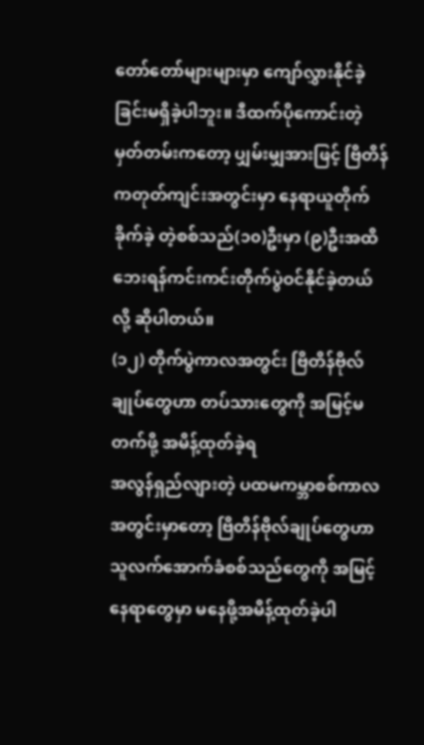တော်တော်များများမှာ ကျော်လွှားနိုင်ခဲ့ခြင်းမရှိခဲ့ပါဘူး။ ဒီထက်ပိုကောင်းတဲ့ မှတ်တမ်းကတော့ ပျှမ်းမျှအားဖြင့် ဗြိတိန်ကတုတ်ကျင်းအတွင်းမှာ နေရာယူတိုက်ခိုက်ခဲ့ တဲ့စစ်သည်(၁၀)ဦးမှာ (၉)ဦးအထိ ဘေးရန်ကင်းကင်းတိုက်ပွဲဝင်နိုင်ခဲ့တယ်လို့ ဆိုပါတယ်။
(၁၂) တိုက်ပွဲကာလအတွင်း ဗြိတိန်ဗိုလ်ချုပ်တွေဟာ တပ်သားတွေကို အမြင့်မတက်ဖို့ အမိန့်ထုတ်ခဲ့ရ
အလွန်ရှည်လျားတဲ့ ပထမကမ္ဘာစစ်ကာလအတွင်းမှာတော့ ဗြိတိန်ဗိုလ်ချုပ်တွေဟာ သူလက်အောက်ခံစစ်သည်တွေကို အမြင့်နေရာတွေမှာ မနေဖို့အမိန့်ထုတ်ခဲ့ပါ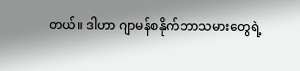တယ်။ ဒါဟာ ဂျာမန်စနိုက်ဘာသမားတွေရဲ့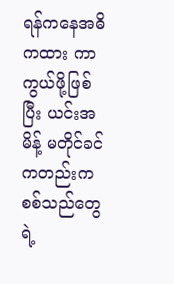ရန်ကနေအဓိကထား ကာကွယ်ဖို့ဖြစ်ပြီး ယင်းအမိန့် မတိုင်ခင်ကတည်းက စစ်သည်တွေရဲ့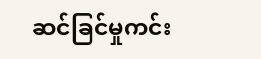ဆင်ခြင်မှုကင်း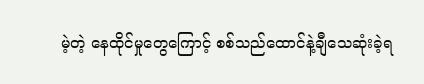မဲ့တဲ့ နေထိုင်မှုတွေကြောင့် စစ်သည်ထောင်နဲ့ချီသေဆုံးခဲ့ရ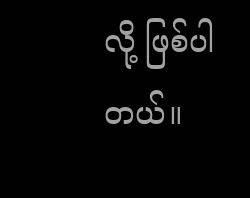လို့ ဖြစ်ပါတယ်။